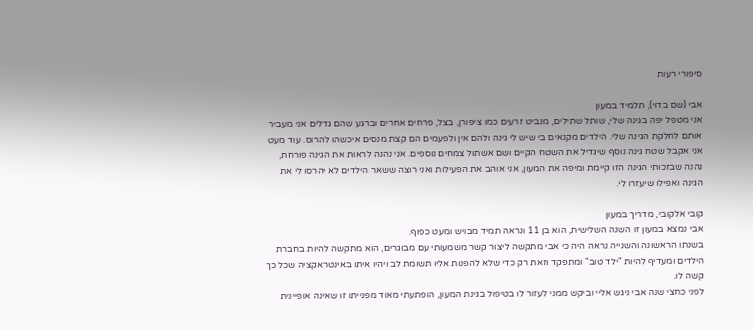סיפורי רעות

אבי (שם בדוי), תלמיד במעון
אני מטפל יפה בגינה שלי, שותל שתילים, מנביט זרעים כמו ציפורן, בצל, פרחים אחרים וברגע שהם גדלים אני מעביר אותם לחלקת הגינה שלי. הילדים מקנאים בי שיש לי גינה ולהם אין ולפעמים הם קצת מנסים איכשהו להרוס. עוד מעט אני אקבל שטח גינה נוסף שיגדיל את השטח הקיים ושם אשתול צמחים נוספים. אני נהנה לראות את הגינה פורחת, נהנה שבזכותי הגינה הזו קיימת ומיפה את המעון, אני אוהב את הפעילות ואני רוצה ששאר הילדים לא יהרסו לי את הגינה ואפילו שיעזרו לי.

קובי אלקובי, מדריך במעון
אבי נמצא במעון זו השנה השלישית, הוא בן 11 ונראה תמיד מבויש ומעט כפוף.
בשנתו הראשונה והשנייה נראה היה כי אבי מתקשה ליצור קשר משמעותי עם מבוגרים, הוא מתקשה להיות בחברת הילדים ומעדיף להיות "ילד טוב" ומתפקד וזאת רק כדי שלא להפנות אליו תשומת לב ויהיו איתו באינטראקציה שכל כך קשה לו.
לפני כחצי שנה אבי ניגש אליי וביקש ממני לעזור לו בטיפול בגינת המעון, הופתעתי מאוד מפנייתו זו שאינה אופיינית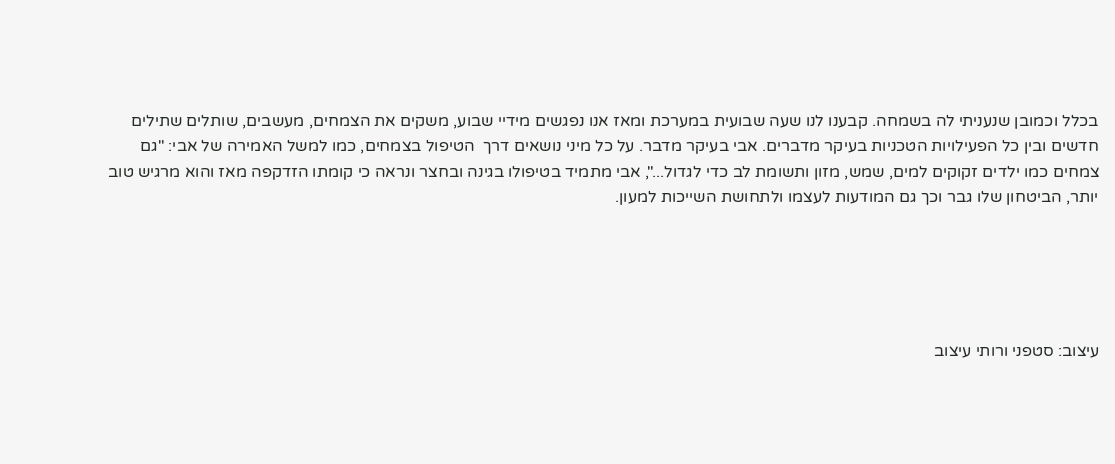בכלל וכמובן שנעניתי לה בשמחה. קבענו לנו שעה שבועית במערכת ומאז אנו נפגשים מידיי שבוע, משקים את הצמחים, מעשבים, שותלים שתילים חדשים ובין כל הפעילויות הטכניות בעיקר מדברים. אבי בעיקר מדבר. על כל מיני נושאים דרך  הטיפול בצמחים, כמו למשל האמירה של אבי: "גם צמחים כמו ילדים זקוקים למים, שמש, מזון ותשומת לב כדי לגדול...", אבי מתמיד בטיפולו בגינה ובחצר ונראה כי קומתו הזדקפה מאז והוא מרגיש טוב יותר, הביטחון שלו גבר וכך גם המודעות לעצמו ולתחושת השייכות למעון.





עיצוב: סטפני ורותי עיצוב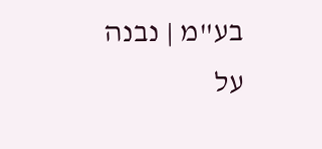בע"מ | נבנה על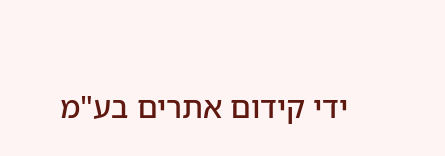ידי קידום אתרים בע"מ